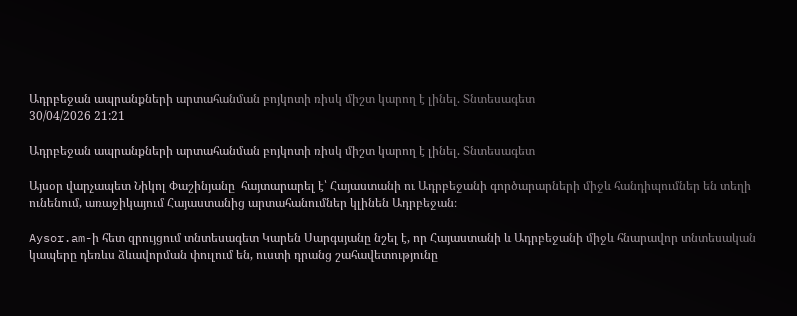Ադրբեջան ապրանքների արտահանման բոյկոտի ռիսկ միշտ կարող է լինել. Տնտեսագետ
30/04/2026 21:21

Ադրբեջան ապրանքների արտահանման բոյկոտի ռիսկ միշտ կարող է լինել. Տնտեսագետ

Այսօր վարչապետ Նիկոլ Փաշինյանը  հայտարարել է՝ Հայաստանի ու Ադրբեջանի գործարարների միջև հանդիպումներ են տեղի ունենում, առաջիկայում Հայաստանից արտահանումներ կլինեն Ադրբեջան։

Aysor.am-ի հետ զրույցում տնտեսագետ Կարեն Սարգսյանը նշել է, որ Հայաստանի և Ադրբեջանի միջև հնարավոր տնտեսական կապերը դեռևս ձևավորման փուլում են, ուստի դրանց շահավետությունը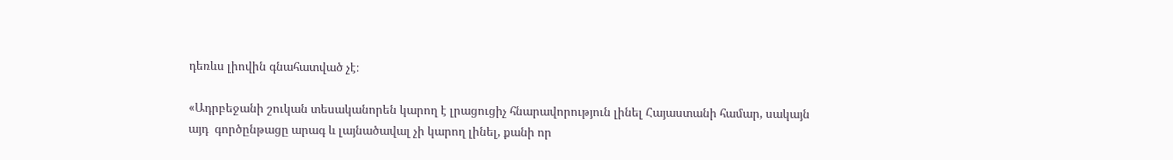դեռևս լիովին գնահատված չէ։

«Ադրբեջանի շուկան տեսականորեն կարող է լրացուցիչ հնարավորություն լինել Հայաստանի համար, սակայն այդ  գործընթացը արագ և լայնածավալ չի կարող լինել, քանի որ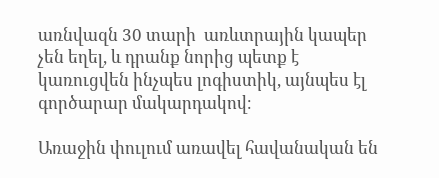առնվազն 30 տարի  առևտրային կապեր չեն եղել, և դրանք նորից պետք է կառուցվեն ինչպես լոգիստիկ, այնպես էլ գործարար մակարդակով։

Առաջին փուլում առավել հավանական են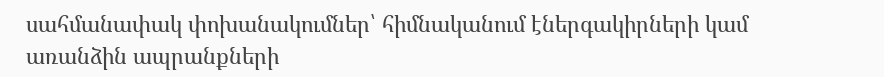սահմանափակ փոխանակումներ՝ հիմնականում էներգակիրների կամ առանձին ապրանքների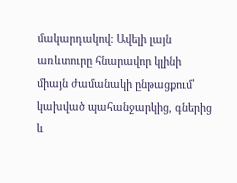մակարդակով։ Ավելի լայն առևտուրը հնարավոր կլինի միայն ժամանակի ընթացքում՝ կախված պահանջարկից, գներից և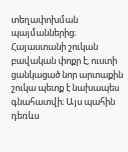տեղափոխման պայմաններից։ Հայաստանի շուկան բավական փոքր է, ուստի ցանկացած նոր արտաքին շուկա պետք է նախապես գնահատվի։ Այս պահին դեռևս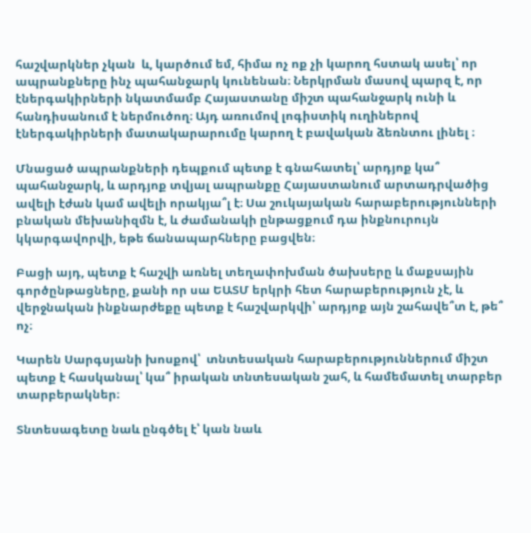հաշվարկներ չկան  և, կարծում եմ, հիմա ոչ ոք չի կարող հստակ ասել՝ որ ապրանքները ինչ պահանջարկ կունենան։ Ներկրման մասով պարզ է, որ էներգակիրների նկատմամբ Հայաստանը միշտ պահանջարկ ունի և հանդիսանում է ներմուծող։ Այդ առումով լոգիստիկ ուղիներով էներգակիրների մատակարարումը կարող է բավական ձեռնտու լինել ։

Մնացած ապրանքների դեպքում պետք է գնահատել՝ արդյոք կա՞ պահանջարկ, և արդյոք տվյալ ապրանքը Հայաստանում արտադրվածից ավելի էժան կամ ավելի որակյա՞լ է։ Սա շուկայական հարաբերությունների բնական մեխանիզմն է, և ժամանակի ընթացքում դա ինքնուրույն կկարգավորվի, եթե ճանապարհները բացվեն։

Բացի այդ, պետք է հաշվի առնել տեղափոխման ծախսերը և մաքսային գործընթացները, քանի որ սա ԵԱՏՄ երկրի հետ հարաբերություն չէ, և վերջնական ինքնարժեքը պետք է հաշվարկվի՝ արդյոք այն շահավե՞տ է, թե՞ ոչ։

Կարեն Սարգսյանի խոսքով՝  տնտեսական հարաբերություններում միշտ պետք է հասկանալ՝ կա՞ իրական տնտեսական շահ, և համեմատել տարբեր տարբերակներ։

Տնտեսագետը նաև ընգծել է՝ կան նաև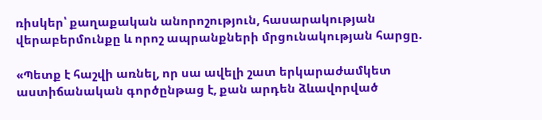ռիսկեր՝ քաղաքական անորոշություն, հասարակության վերաբերմունքը և որոշ ապրանքների մրցունակության հարցը.

«Պետք է հաշվի առնել, որ սա ավելի շատ երկարաժամկետ  աստիճանական գործընթաց է, քան արդեն ձևավորված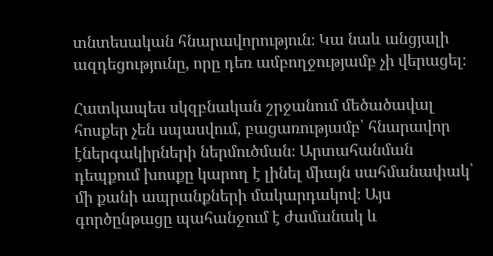տնտեսական հնարավորություն։ Կա նաև անցյալի ազդեցությունը, որը դեռ ամբողջությամբ չի վերացել։

Հատկապես սկզբնական շրջանում մեծածավալ հոսքեր չեն սպասվում, բացառությամբ՝ հնարավոր էներգակիրների ներմուծման։ Արտահանման դեպքում խոսքը կարող է լինել միայն սահմանափակ՝ մի քանի ապրանքների մակարդակով։ Այս գործընթացը պահանջում է ժամանակ և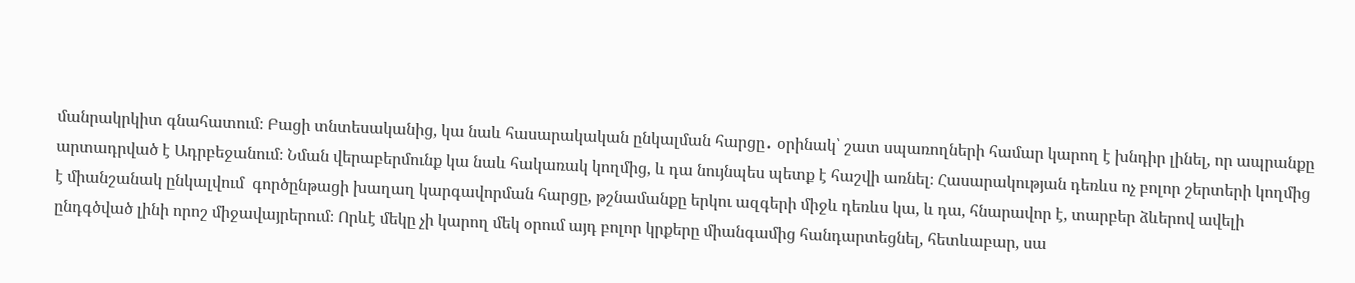մանրակրկիտ գնահատում։ Բացի տնտեսականից, կա նաև հասարակական ընկալման հարցը․ օրինակ՝ շատ սպառողների համար կարող է խնդիր լինել, որ ապրանքը արտադրված է Ադրբեջանում։ Նման վերաբերմունք կա նաև հակառակ կողմից, և դա նույնպես պետք է հաշվի առնել։ Հասարակության դեռևս ոչ բոլոր շերտերի կողմից է միանշանակ ընկալվում  գործընթացի խաղաղ կարգավորման հարցը, թշնամանքը երկու ազգերի միջև դեռևս կա, և դա, հնարավոր է, տարբեր ձևերով ավելի ընդգծված լինի որոշ միջավայրերում։ Որևէ մեկը չի կարող մեկ օրում այդ բոլոր կրքերը միանգամից հանդարտեցնել, հետևաբար, սա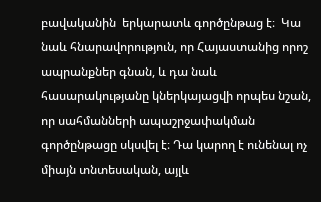բավականին  երկարատև գործընթաց է։  Կա նաև հնարավորություն, որ Հայաստանից որոշ ապրանքներ գնան, և դա նաև հասարակությանը կներկայացվի որպես նշան, որ սահմանների ապաշրջափակման գործընթացը սկսվել է։ Դա կարող է ունենալ ոչ միայն տնտեսական, այլև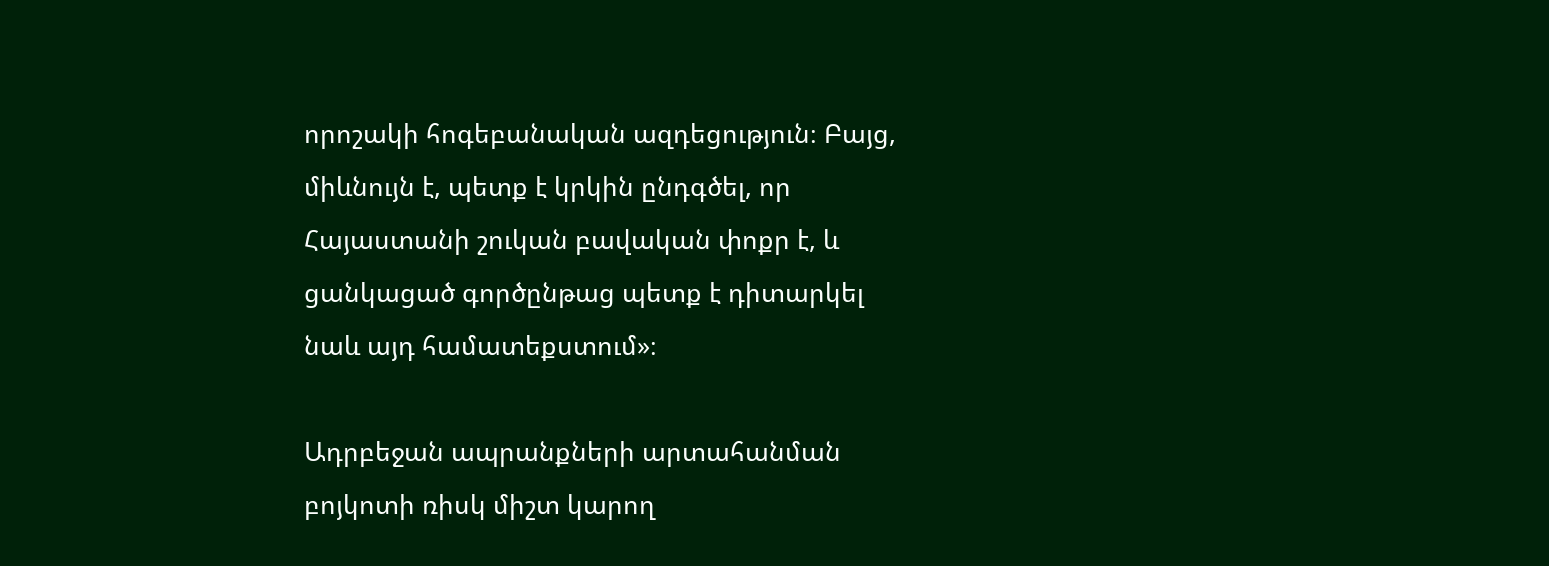որոշակի հոգեբանական ազդեցություն։ Բայց, միևնույն է, պետք է կրկին ընդգծել, որ Հայաստանի շուկան բավական փոքր է, և ցանկացած գործընթաց պետք է դիտարկել նաև այդ համատեքստում»։

Ադրբեջան ապրանքների արտահանման բոյկոտի ռիսկ միշտ կարող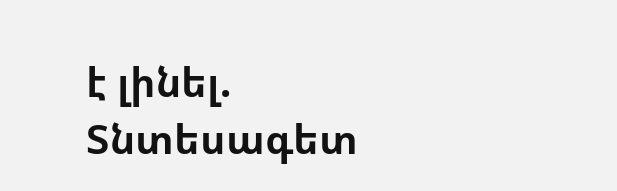է լինել. Տնտեսագետ